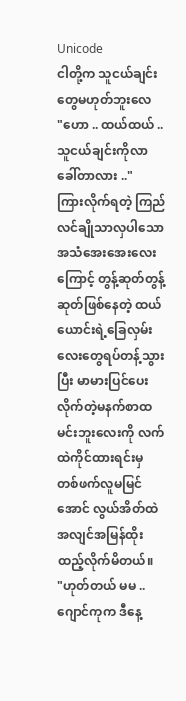Unicode
ငါတို့က သူငယ်ချင်းတွေမဟုတ်ဘူးလေ
"ဟော .. ထယ်ထယ် .. သူငယ်ချင်းကိုလာခေါ်တာလား .."
ကြားလိုက်ရတဲ့ ကြည်လင်ချိုသာလှပါသော အသံအေးအေးလေးကြောင့် တွန့်ဆုတ်တွန့်ဆုတ်ဖြစ်နေတဲ့ ထယ်ယောင်းရဲ့ခြေလှမ်းလေးတွေရပ်တန့်သွားပြီး မာမားပြင်ပေးလိုက်တဲ့မနက်စာထမင်းဘူးလေးကို လက်ထဲကိုင်ထားရင်းမှ တစ်ဖက်လူမမြင်အောင် လွယ်အိတ်ထဲ အလျင်အမြန်ထိုးထည့်လိုက်မိတယ်။
"ဟုတ်တယ် မမ .. ဂျောင်ကုက ဒီနေ့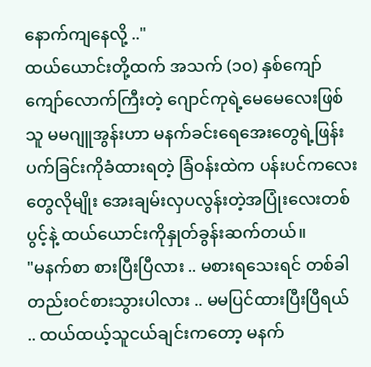နောက်ကျနေလို့ .."
ထယ်ယောင်းတို့ထက် အသက် (၁၀) နှစ်ကျော်ကျော်လောက်ကြီးတဲ့ ဂျောင်ကုရဲ့မေမေလေးဖြစ်သူ မမဂျူအွန်းဟာ မနက်ခင်းရေအေးတွေရဲ့ဖြန်းပက်ခြင်းကိုခံထားရတဲ့ ခြံဝန်းထဲက ပန်းပင်ကလေးတွေလိုမျိုး အေးချမ်းလှပလွန်းတဲ့အပြုံးလေးတစ်ပွင့်နဲ့ ထယ်ယောင်းကိုနှုတ်ခွန်းဆက်တယ်။
"မနက်စာ စားပြီးပြီလား .. မစားရသေးရင် တစ်ခါတည်းဝင်စားသွားပါလား .. မမပြင်ထားပြီးပြီရယ် .. ထယ်ထယ့်သူငယ်ချင်းကတော့ မနက်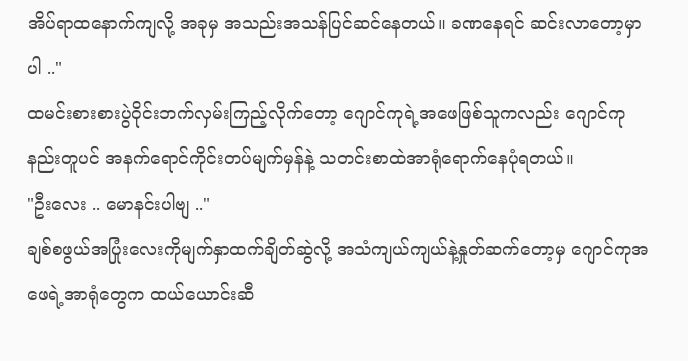အိပ်ရာထနောက်ကျလို့ အခုမှ အသည်းအသန်ပြင်ဆင်နေတယ်။ ခဏနေရင် ဆင်းလာတော့မှာပါ .."
ထမင်းစားစားပွဲဝိုင်းဘက်လှမ်းကြည့်လိုက်တော့ ဂျောင်ကုရဲ့အဖေဖြစ်သူကလည်း ဂျောင်ကုနည်းတူပင် အနက်ရောင်ကိုင်းတပ်မျက်မှန်နဲ့ သတင်းစာထဲအာရုံရောက်နေပုံရတယ်။
"ဦးလေး .. မောနင်းပါဗျ .."
ချစ်စဖွယ်အပြုံးလေးကိုမျက်နှာထက်ချိတ်ဆွဲလို့ အသံကျယ်ကျယ်နဲ့နှုတ်ဆက်တော့မှ ဂျောင်ကုအဖေရဲ့အာရုံတွေက ထယ်ယောင်းဆီ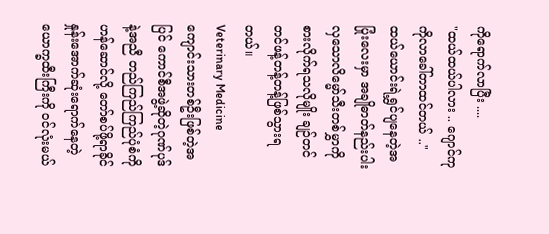ကိုရောက်လာပြီး ....
"ထယ်ထယ်ပါလား .. ဂျောင်ကုကိုလာခေါ်တာထင်တယ် .."
ထယ်ယောင်းရဲ့ရွှင်ပျနေတဲ့အပြုံးလေးမှာ အချိုဓာတ်နည်းပါးလှသောလိမ္မော်သီးတစ်မွှာကိုစားလိုက်ရသလိုမျိုး ချဉ်တင်တင်ဖန့်တန့်တန့်ဖြစ်သွားရတယ်။
Veterinary Medicine ကျောင်းသားတစ်ဦးဖြစ်တဲ့အပြင် ကောင်စီအဖွဲ့ဆိုတဲ့ဂုဏ်ပုဒ်နဲ့အညီ တည်ကြည်ကြည်ပုံစံကိုဟန်ဆောင်လို့ တော်စပ်ဖို့ရာခိုင်နှုန်းအောက်ဆုံးရောက်နေတဲ့ ယောက္ခထီးကြီးကို ဝင်လုံးမယ်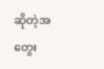ဆိုတဲ့အတွေး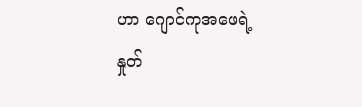ဟာ ဂျောင်ကုအဖေရဲ့နှုတ်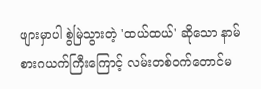ဖျားမှာပါ စွဲမြဲသွားတဲ့ 'ထယ်ထယ်' ဆိုသော နာမ်စားဂယက်ကြီးကြောင့် လမ်းတစ်ဝက်တောင်မ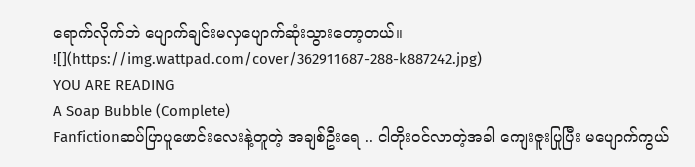ရောက်လိုက်ဘဲ ပျောက်ချင်းမလှပျောက်ဆုံးသွားတော့တယ်။
![](https://img.wattpad.com/cover/362911687-288-k887242.jpg)
YOU ARE READING
A Soap Bubble (Complete)
Fanfictionဆပ်ပြာပူဖောင်းလေးနဲ့တူတဲ့ အချစ်ဦးရေ .. ငါတိုး၀င်လာတဲ့အခါ ကျေးဇူးပြုပြီး မပျောက်ကွယ်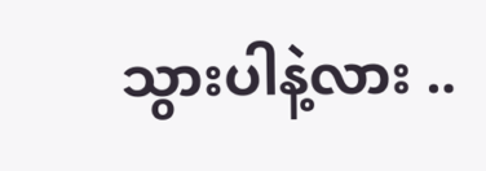သွားပါနဲ့လား ..